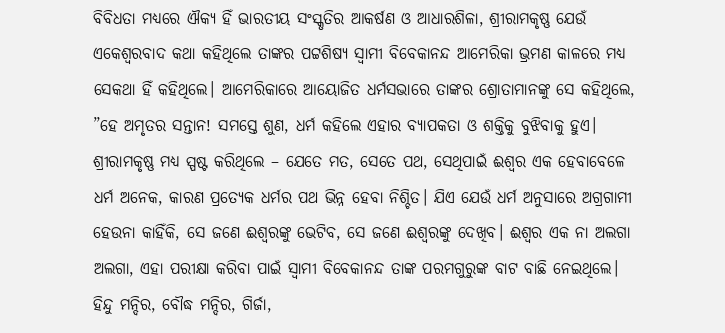ବିବିଧତା ମଧ୍ୟରେ ଐକ୍ୟ ହିଁ ଭାରତୀୟ ସଂସ୍କୃତିର ଆକର୍ଷଣ ଓ ଆଧାରଶିଳା, ଶ୍ରୀରାମକୃଷ୍ଣ ଯେଉଁ ଏକେଶ୍ୱରବାଦ କଥା କହିଥିଲେ ତାଙ୍କର ପଟ୍ଟଶିଷ୍ୟ ସ୍ବାମୀ ବିବେକାନନ୍ଦ ଆମେରିକା ଭ୍ରମଣ କାଳରେ ମଧ୍ୟ ସେକଥା ହିଁ କହିଥିଲେ। ଆମେରିକାରେ ଆୟୋଜିତ ଧର୍ମସଭାରେ ତାଙ୍କର ଶ୍ରୋତାମାନଙ୍କୁ ସେ କହିଥିଲେ, ”ହେ ଅମୃତର ସନ୍ତାନ! ସମସ୍ତେ ଶୁଣ, ଧର୍ମ କହିଲେ ଏହାର ବ୍ୟାପକତା ଓ ଶକ୍ତିକୁ ବୁଝିବାକୁ ହୁଏ। ଶ୍ରୀରାମକୃଷ୍ଣ ମଧ୍ୟ ସ୍ପଷ୍ଟ କରିଥିଲେ – ଯେତେ ମତ, ସେତେ ପଥ, ସେଥିପାଇଁ ଈଶ୍ୱର ଏକ ହେବାବେଳେ ଧର୍ମ ଅନେକ, କାରଣ ପ୍ରତ୍ୟେକ ଧର୍ମର ପଥ ଭିନ୍ନ ହେବା ନିଶ୍ଚିତ। ଯିଏ ଯେଉଁ ଧର୍ମ ଅନୁସାରେ ଅଗ୍ରଗାମୀ ହେଉନା କାହିଁକି, ସେ ଜଣେ ଈଶ୍ୱରଙ୍କୁ ଭେଟିବ, ସେ ଜଣେ ଈଶ୍ୱରଙ୍କୁ ଦେଖିବ। ଈଶ୍ୱର ଏକ ନା ଅଲଗା ଅଲଗା, ଏହା ପରୀକ୍ଷା କରିବା ପାଇଁ ସ୍ବାମୀ ବିବେକାନନ୍ଦ ତାଙ୍କ ପରମଗୁରୁଙ୍କ ବାଟ ବାଛି ନେଇଥିଲେ। ହିନ୍ଦୁ ମନ୍ଦିର, ବୌଦ୍ଧ ମନ୍ଦିର, ଗିର୍ଜା,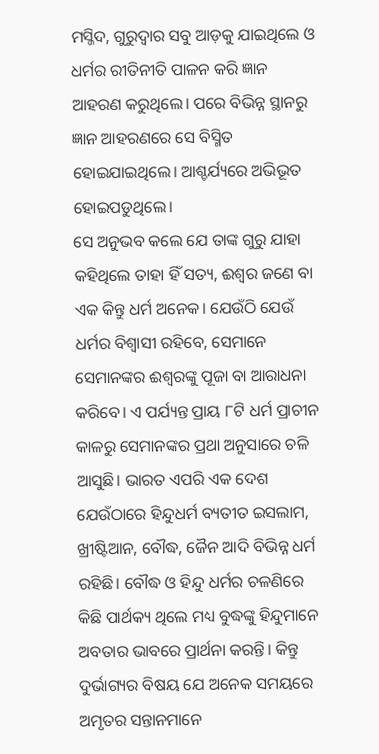ମସ୍ଜିଦ, ଗୁରୁଦ୍ୱାର ସବୁ ଆଡ଼କୁ ଯାଇଥିଲେ ଓ ଧର୍ମର ରୀତିନୀତି ପାଳନ କରି ଜ୍ଞାନ ଆହରଣ କରୁଥିଲେ। ପରେ ବିଭିନ୍ନ ସ୍ଥାନରୁ ଜ୍ଞାନ ଆହରଣରେ ସେ ବିସ୍ମିତ ହୋଇଯାଇଥିଲେ। ଆଶ୍ଚର୍ଯ୍ୟରେ ଅଭିଭୂତ ହୋଇପଡୁଥିଲେ।
ସେ ଅନୁଭବ କଲେ ଯେ ତାଙ୍କ ଗୁରୁ ଯାହା କହିଥିଲେ ତାହା ହିଁ ସତ୍ୟ, ଈଶ୍ୱର ଜଣେ ବା ଏକ କିନ୍ତୁ ଧର୍ମ ଅନେକ। ଯେଉଁଠି ଯେଉଁ ଧର୍ମର ବିଶ୍ୱାସୀ ରହିବେ, ସେମାନେ ସେମାନଙ୍କର ଈଶ୍ୱରଙ୍କୁ ପୂଜା ବା ଆରାଧନା କରିବେ। ଏ ପର୍ଯ୍ୟନ୍ତ ପ୍ରାୟ ୮ଟି ଧର୍ମ ପ୍ରାଚୀନ କାଳରୁ ସେମାନଙ୍କର ପ୍ରଥା ଅନୁସାରେ ଚଳି ଆସୁଛି। ଭାରତ ଏପରି ଏକ ଦେଶ ଯେଉଁଠାରେ ହିନ୍ଦୁଧର୍ମ ବ୍ୟତୀତ ଇସଲାମ, ଖ୍ରୀଷ୍ଟିଆନ, ବୌଦ୍ଧ, ଜୈନ ଆଦି ବିଭିନ୍ନ ଧର୍ମ ରହିଛି। ବୌଦ୍ଧ ଓ ହିନ୍ଦୁ ଧର୍ମର ଚଳଣିରେ କିଛି ପାର୍ଥକ୍ୟ ଥିଲେ ମଧ୍ୟ ବୁଦ୍ଧଙ୍କୁ ହିନ୍ଦୁମାନେ ଅବତାର ଭାବରେ ପ୍ରାର୍ଥନା କରନ୍ତି। କିନ୍ତୁ ଦୁର୍ଭାଗ୍ୟର ବିଷୟ ଯେ ଅନେକ ସମୟରେ ଅମୃତର ସନ୍ତାନମାନେ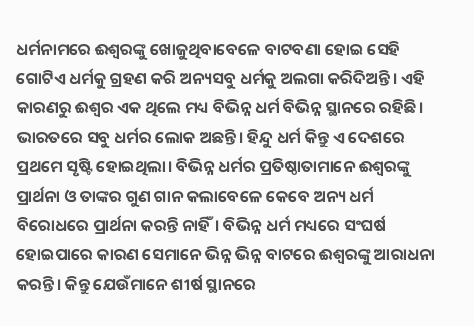ଧର୍ମନାମରେ ଈଶ୍ୱରଙ୍କୁ ଖୋଜୁଥିବାବେଳେ ବାଟବଣା ହୋଇ ସେହି ଗୋଟିଏ ଧର୍ମକୁ ଗ୍ରହଣ କରି ଅନ୍ୟସବୁ ଧର୍ମକୁ ଅଲଗା କରିଦିଅନ୍ତି। ଏହି କାରଣରୁ ଈଶ୍ୱର ଏକ ଥିଲେ ମଧ୍ୟ ବିଭିନ୍ନ ଧର୍ମ ବିଭିନ୍ନ ସ୍ଥାନରେ ରହିଛି। ଭାରତରେ ସବୁ ଧର୍ମର ଲୋକ ଅଛନ୍ତି। ହିନ୍ଦୁ ଧର୍ମ କିନ୍ତୁ ଏ ଦେଶରେ ପ୍ରଥମେ ସୃଷ୍ଟି ହୋଇଥିଲା। ବିଭିନ୍ନ ଧର୍ମର ପ୍ରତିଷ୍ଠାତାମାନେ ଈଶ୍ୱରଙ୍କୁ ପ୍ରାର୍ଥନା ଓ ତାଙ୍କର ଗୁଣ ଗାନ କଲାବେଳେ କେବେ ଅନ୍ୟ ଧର୍ମ ବିରୋଧରେ ପ୍ରାର୍ଥନା କରନ୍ତି ନାହିଁ। ବିଭିନ୍ନ ଧର୍ମ ମଧ୍ୟରେ ସଂଘର୍ଷ ହୋଇପାରେ କାରଣ ସେମାନେ ଭିନ୍ନ ଭିନ୍ନ ବାଟରେ ଈଶ୍ୱରଙ୍କୁ ଆରାଧନା କରନ୍ତି। କିନ୍ତୁ ଯେଉଁମାନେ ଶୀର୍ଷ ସ୍ଥାନରେ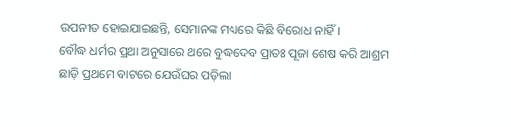ଉପନୀତ ହୋଇଯାଇଛନ୍ତି, ସେମାନଙ୍କ ମଧ୍ୟରେ କିଛି ବିରୋଧ ନାହିଁ।
ବୌଦ୍ଧ ଧର୍ମର ପ୍ରଥା ଅନୁସାରେ ଥରେ ବୁଦ୍ଧଦେବ ପ୍ରାତଃ ପୂଜା ଶେଷ କରି ଆଶ୍ରମ ଛାଡ଼ି ପ୍ରଥମେ ବାଟରେ ଯେଉଁଘର ପଡ଼ିଲା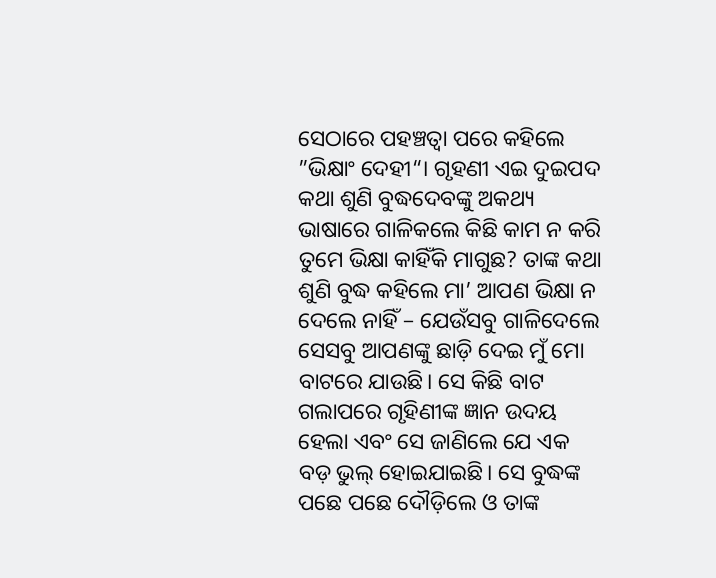ସେଠାରେ ପହଞ୍ଚତ୍ବା ପରେ କହିଲେ ”ଭିକ୍ଷାଂ ଦେହୀ“। ଗୃହଣୀ ଏଇ ଦୁଇପଦ କଥା ଶୁଣି ବୁଦ୍ଧଦେବଙ୍କୁ ଅକଥ୍ୟ ଭାଷାରେ ଗାଳିକଲେ କିଛି କାମ ନ କରି ତୁମେ ଭିକ୍ଷା କାହିଁକି ମାଗୁଛ? ତାଙ୍କ କଥା ଶୁଣି ବୁଦ୍ଧ କହିଲେ ମା’ ଆପଣ ଭିକ୍ଷା ନ ଦେଲେ ନାହିଁ – ଯେଉଁସବୁ ଗାଳିଦେଲେ ସେସବୁ ଆପଣଙ୍କୁ ଛାଡ଼ି ଦେଇ ମୁଁ ମୋ ବାଟରେ ଯାଉଛି। ସେ କିଛି ବାଟ ଗଲାପରେ ଗୃହିଣୀଙ୍କ ଜ୍ଞାନ ଉଦୟ ହେଲା ଏବଂ ସେ ଜାଣିଲେ ଯେ ଏକ ବଡ଼ ଭୁଲ୍ ହୋଇଯାଇଛି। ସେ ବୁଦ୍ଧଙ୍କ ପଛେ ପଛେ ଦୌଡ଼ିଲେ ଓ ତାଙ୍କ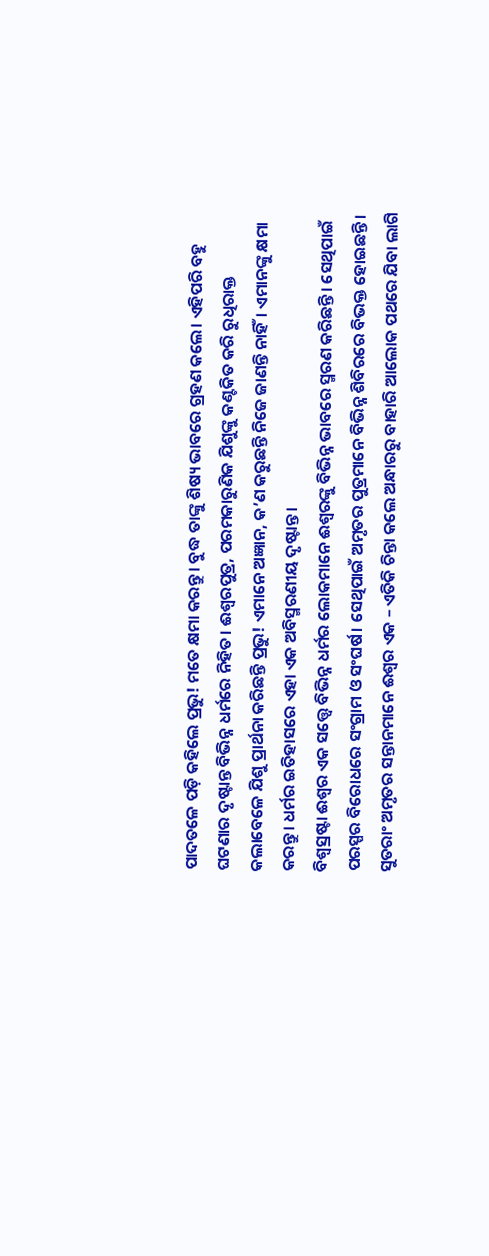ପାଦତଳେ ପଡ଼ି କହିଲେ ପ୍ରଭୁ! ମତେ କ୍ଷମା କରନ୍ତୁ। ବୁଦ୍ଧ ତାଙ୍କୁ ଶିଷ୍ୟ ଭାବରେ ଗ୍ରହଣ କଲେ। ଏହିପରି ବହୁ ଘଟଣାର ଦୃଷ୍ଟାନ୍ତ ବିଭିନ୍ନ ଧର୍ମରେ ନିହିତ। ଈଶ୍ୱରପୁତ୍ର, ପରମକାରୁଣିକ ଯିଶୁଙ୍କୁ କଣ୍ଟକିତ କରି ରୁଧିରାକ୍ତ କଲାବେଳେ ଯିଶୁ ପ୍ରାର୍ଥନା କରିଛନ୍ତି ପ୍ରଭୁ! ଏମାନେ ଅଜ୍ଞାନ, କ’ଣ କରୁଛନ୍ତି ନିଜେ ଜାଣନ୍ତି ନାହିଁ। ଏମାନଙ୍କୁ କ୍ଷମା କରନ୍ତୁ। ଧର୍ମର ଇତିହାସରେ ଏହା ଏକ ଅବିସ୍ମରଣୀୟ ଦୃଷ୍ଟାନ୍ତ।
ବିଶ୍ୱସ୍ରଷ୍ଟା ଈଶ୍ୱର ଏକ ସତ୍ତ୍ୱେ ବିଭିନ୍ନ ଧର୍ମର ଲୋକମାନେ ଈଶ୍ୱରଙ୍କୁ ବିଭିନ୍ନ ଭାବରେ ସ୍ମରଣ କରିଛନ୍ତି। ସେଥିପାଇଁ ପରସ୍ପର ବିରୋଧରେ ସଂଗ୍ରାମ ଓ ସଂଘର୍ଷ। ସେଥିପାଇଁ ଅମୃତର ପୁତ୍ରମାନେ ବିଭିନ୍ନ ଶିବିରରେ ବିଭକ୍ତ ହୋଇଛନ୍ତି। ସୁତରାଂ ଅମୃତର ସନ୍ତାନମାନେ ଈଶ୍ୱର ଏକ – ଏତିକି ଚିନ୍ତା କଲେ ଅନ୍ଧାରରୁ ବାହାରି ଆଲୋକ ପଥରେ ଯିବା ଲାଗି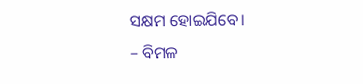ସକ୍ଷମ ହୋଇଯିବେ।
– ବିମଳ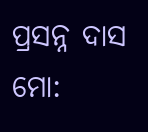ପ୍ରସନ୍ନ ଦାସ
ମୋ: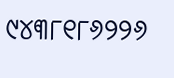୯୪୩୮୧୮୬୨୨୬